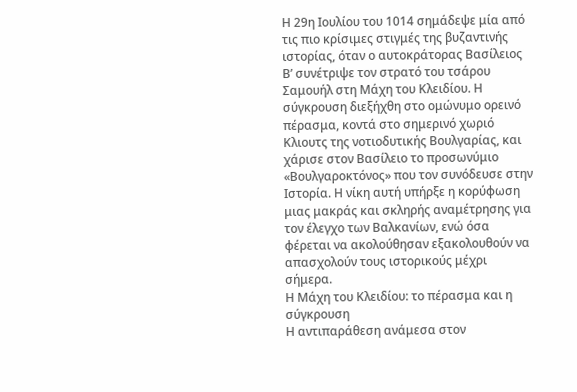Η 29η Ιουλίου του 1014 σημάδεψε μία από τις πιο κρίσιμες στιγμές της βυζαντινής ιστορίας, όταν ο αυτοκράτορας Βασίλειος Β’ συνέτριψε τον στρατό του τσάρου Σαμουήλ στη Μάχη του Κλειδίου. Η σύγκρουση διεξήχθη στο ομώνυμο ορεινό πέρασμα, κοντά στο σημερινό χωριό Κλιουτς της νοτιοδυτικής Βουλγαρίας, και χάρισε στον Βασίλειο το προσωνύμιο «Βουλγαροκτόνος» που τον συνόδευσε στην Ιστορία. Η νίκη αυτή υπήρξε η κορύφωση μιας μακράς και σκληρής αναμέτρησης για τον έλεγχο των Βαλκανίων, ενώ όσα φέρεται να ακολούθησαν εξακολουθούν να απασχολούν τους ιστορικούς μέχρι σήμερα.
Η Μάχη του Κλειδίου: το πέρασμα και η σύγκρουση
Η αντιπαράθεση ανάμεσα στον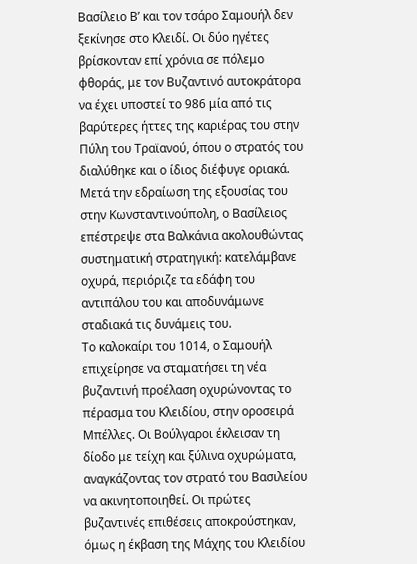Βασίλειο Β’ και τον τσάρο Σαμουήλ δεν ξεκίνησε στο Κλειδί. Οι δύο ηγέτες βρίσκονταν επί χρόνια σε πόλεμο φθοράς, με τον Βυζαντινό αυτοκράτορα να έχει υποστεί το 986 μία από τις βαρύτερες ήττες της καριέρας του στην Πύλη του Τραϊανού, όπου ο στρατός του διαλύθηκε και ο ίδιος διέφυγε οριακά. Μετά την εδραίωση της εξουσίας του στην Κωνσταντινούπολη, ο Βασίλειος επέστρεψε στα Βαλκάνια ακολουθώντας συστηματική στρατηγική: κατελάμβανε οχυρά, περιόριζε τα εδάφη του αντιπάλου του και αποδυνάμωνε σταδιακά τις δυνάμεις του.
Το καλοκαίρι του 1014, ο Σαμουήλ επιχείρησε να σταματήσει τη νέα βυζαντινή προέλαση οχυρώνοντας το πέρασμα του Κλειδίου, στην οροσειρά Μπέλλες. Οι Βούλγαροι έκλεισαν τη δίοδο με τείχη και ξύλινα οχυρώματα, αναγκάζοντας τον στρατό του Βασιλείου να ακινητοποιηθεί. Οι πρώτες βυζαντινές επιθέσεις αποκρούστηκαν, όμως η έκβαση της Μάχης του Κλειδίου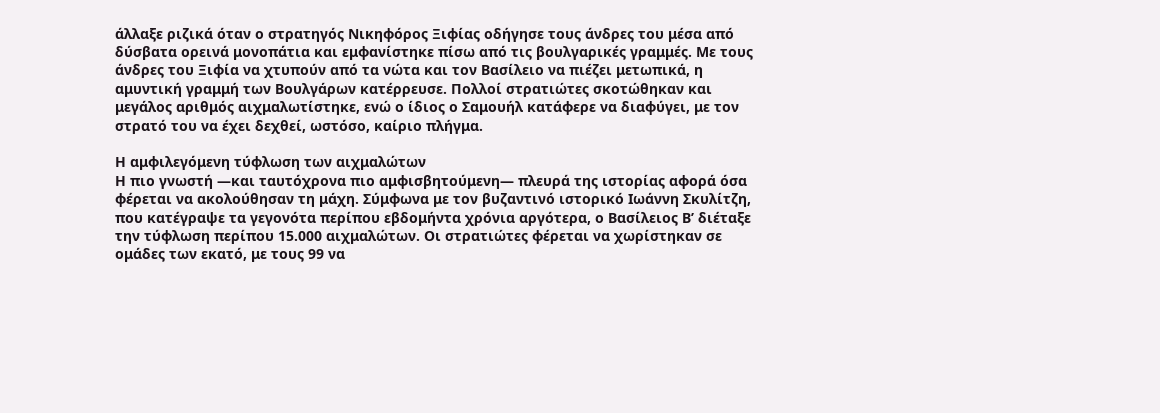άλλαξε ριζικά όταν ο στρατηγός Νικηφόρος Ξιφίας οδήγησε τους άνδρες του μέσα από δύσβατα ορεινά μονοπάτια και εμφανίστηκε πίσω από τις βουλγαρικές γραμμές. Με τους άνδρες του Ξιφία να χτυπούν από τα νώτα και τον Βασίλειο να πιέζει μετωπικά, η αμυντική γραμμή των Βουλγάρων κατέρρευσε. Πολλοί στρατιώτες σκοτώθηκαν και μεγάλος αριθμός αιχμαλωτίστηκε, ενώ ο ίδιος ο Σαμουήλ κατάφερε να διαφύγει, με τον στρατό του να έχει δεχθεί, ωστόσο, καίριο πλήγμα.

Η αμφιλεγόμενη τύφλωση των αιχμαλώτων
Η πιο γνωστή —και ταυτόχρονα πιο αμφισβητούμενη— πλευρά της ιστορίας αφορά όσα φέρεται να ακολούθησαν τη μάχη. Σύμφωνα με τον βυζαντινό ιστορικό Ιωάννη Σκυλίτζη, που κατέγραψε τα γεγονότα περίπου εβδομήντα χρόνια αργότερα, ο Βασίλειος Β’ διέταξε την τύφλωση περίπου 15.000 αιχμαλώτων. Οι στρατιώτες φέρεται να χωρίστηκαν σε ομάδες των εκατό, με τους 99 να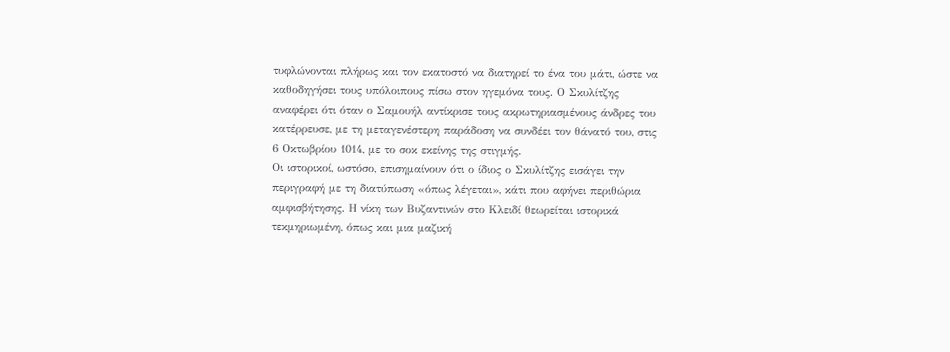τυφλώνονται πλήρως και τον εκατοστό να διατηρεί το ένα του μάτι, ώστε να καθοδηγήσει τους υπόλοιπους πίσω στον ηγεμόνα τους. Ο Σκυλίτζης αναφέρει ότι όταν ο Σαμουήλ αντίκρισε τους ακρωτηριασμένους άνδρες του κατέρρευσε, με τη μεταγενέστερη παράδοση να συνδέει τον θάνατό του, στις 6 Οκτωβρίου 1014, με το σοκ εκείνης της στιγμής.
Οι ιστορικοί, ωστόσο, επισημαίνουν ότι ο ίδιος ο Σκυλίτζης εισάγει την περιγραφή με τη διατύπωση «όπως λέγεται», κάτι που αφήνει περιθώρια αμφισβήτησης. Η νίκη των Βυζαντινών στο Κλειδί θεωρείται ιστορικά τεκμηριωμένη, όπως και μια μαζική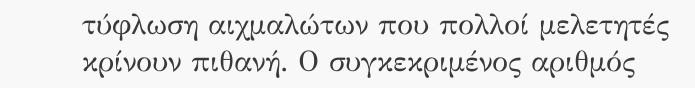τύφλωση αιχμαλώτων που πολλοί μελετητές κρίνουν πιθανή. Ο συγκεκριμένος αριθμός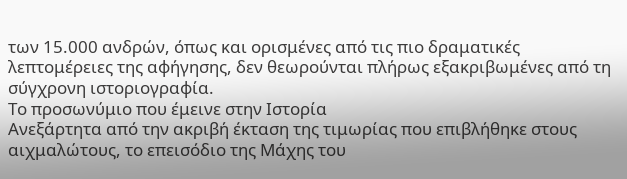των 15.000 ανδρών, όπως και ορισμένες από τις πιο δραματικές λεπτομέρειες της αφήγησης, δεν θεωρούνται πλήρως εξακριβωμένες από τη σύγχρονη ιστοριογραφία.
Το προσωνύμιο που έμεινε στην Ιστορία
Ανεξάρτητα από την ακριβή έκταση της τιμωρίας που επιβλήθηκε στους αιχμαλώτους, το επεισόδιο της Μάχης του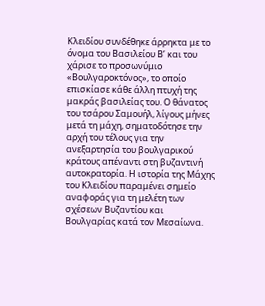Κλειδίου συνδέθηκε άρρηκτα με το όνομα του Βασιλείου Β’ και του χάρισε το προσωνύμιο «Βουλγαροκτόνος», το οποίο επισκίασε κάθε άλλη πτυχή της μακράς βασιλείας του. Ο θάνατος του τσάρου Σαμουήλ, λίγους μήνες μετά τη μάχη, σηματοδότησε την αρχή του τέλους για την ανεξαρτησία του βουλγαρικού κράτους απέναντι στη βυζαντινή αυτοκρατορία. Η ιστορία της Μάχης του Κλειδίου παραμένει σημείο αναφοράς για τη μελέτη των σχέσεων Βυζαντίου και Βουλγαρίας κατά τον Μεσαίωνα.